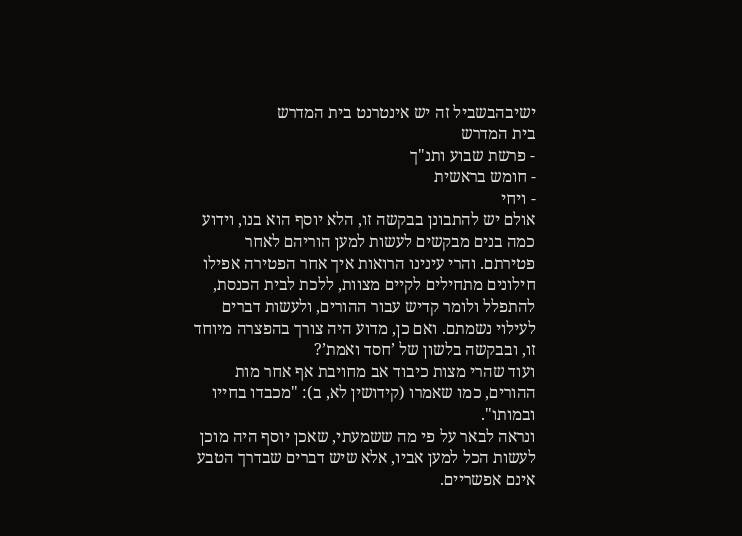ישיבהבשביל זה יש אינטרנט בית המדרש
בית המדרש
- פרשת שבוע ותנ"ך
- חומש בראשית
- ויחי
אולם יש להתבונן בבקשה זו, הלא יוסף הוא בנו, וידוע כמה בנים מבקשים לעשות למען הוריהם לאחר פטירתם. והרי עינינו הרואות איך אחר הפטירה אפילו חילונים מתחילים לקיים מצוות, ללכת לבית הכנסת, להתפלל ולומר קדיש עבור ההורים, ולעשות דברים לעילוי נשמתם. ואם כן, מדוע היה צורך בהפצרה מיוחד זו, ובבקשה בלשון של ’חסד ואמת’?
ועוד שהרי מצות כיבוד אב מחויבת אף אחר מות ההורים, כמו שאמרו (קידושין לא, ב): "מכבדו בחייו ובמותו".
ונראה לבאר על פי מה ששמעתי, שאכן יוסף היה מוכן לעשות הכל למען אביו, אלא שיש דברים שבדרך הטבע אינם אפשריים.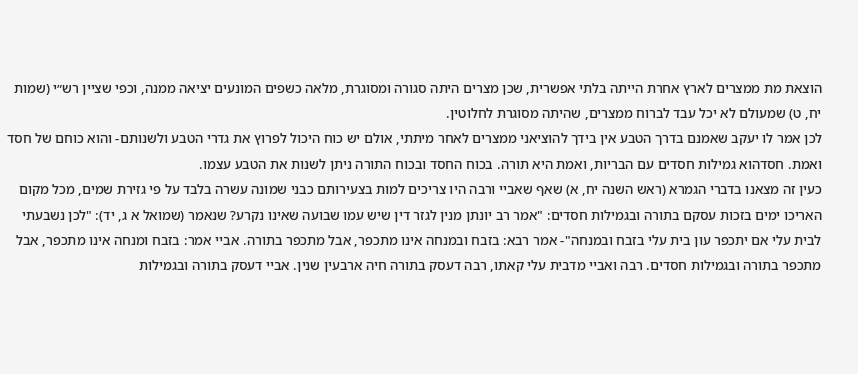הוצאת מת ממצרים לארץ אחרת הייתה בלתי אפשרית, שכן מצרים היתה סגורה ומסוגרת, מלאה כשפים המונעים יציאה ממנה, וכפי שציין רש״י (שמות יח, ט) שמעולם לא יכל עבד לברוח ממצרים, שהיתה מסוגרת לחלוטין.
לכן אמר לו יעקב שאמנם בדרך הטבע אין בידך להוציאני ממצרים לאחר מיתתי, אולם יש כוח היכול לפרוץ את גדרי הטבע ולשנותם- והוא כוחם של חסד ואמת. חסדהוא גמילות חסדים עם הבריות, ואמת היא תורה. בכוח החסד ובכוח התורה ניתן לשנות את הטבע עצמו.
כעין זה מצאנו בדברי הגמרא (ראש השנה יח, א) שאף שאביי ורבה היו צריכים למות בצעירותם כבני שמונה עשרה בלבד על פי גזירת שמים, מכל מקום האריכו ימים בזכות עסקם בתורה ובגמילות חסדים: "אמר רב יונתן מנין לגזר דין שיש עמו שבועה שאינו נקרע? שנאמר (שמואל א ג, יד): "לכן נשבעתי לבית עלי אם יתכפר עון בית עלי בזבח ובמנחה"- אמר רבא: בזבח ובמנחה אינו מתכפר, אבל מתכפר בתורה. אביי אמר: בזבח ומנחה אינו מתכפר, אבל מתכפר בתורה ובגמילות חסדים. רבה ואביי מדבית עלי קאתו, רבה דעסק בתורה חיה ארבעין שנין. אביי דעסק בתורה ובגמילות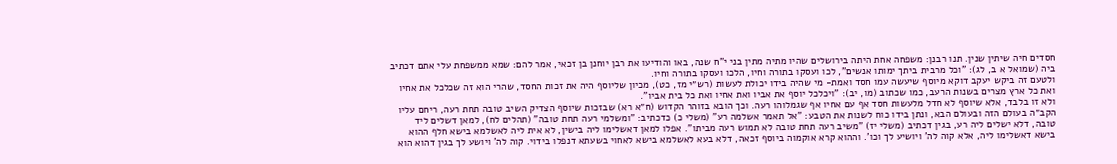חסדים חיה שיתין שנין. תנו רבנן: משפחה אחת היתה בירושלים שהיו מתיה מתין בני י"ח שנה, באו והודיעו את רבן יוחנן בן זכאי, אמר להם: שמא ממשפחת עלי אתם דכתיב ביה (שמואל א ב, לג): "וכל מרבית ביתך ימותו אנשים", לכו ועסקו בתורה וחיו, הלכו ועסקו בתורה וחיו.
ולטעם זה ביקש יעקב דוקא מיוסף שיעשה עמו חסד ואמת- מי שהיה בידו יכולת לעשות (רש״י מז, כט), מכיון שליוסף היה את זכות החסד, שהרי הוא זה שכלכל את אחיו ואת כל ארץ מצרים בשנות הרעב, כמו שכתוב (מו, יב): "ויכלכל יוסף את אביו ואת אחיו ואת כל בית אביו".
ולא זו בלבד, אלא שיוסף לא חדל מלעשות חסד אף עם אחיו אף שגמלוהו רעה. וכך הובא בזוהר הקדוש (ח״א רא) שבזכות שיוסף הצדיק השיב טובה תחת רעה, ריחם עליו הקב״ה בעולם הזה ובעולם הבא, ונתן בידו כוח לשנות את הטבע: "אל תאמר אשלמה רע" (משלי כ) כדכתיב: "ומשלמי רעה תחת טובה" (תהלים לח), למאן דשלים ליד טובה, דלא ישלים ליה רע, בגין דכתיב (משלי יז) "משיב רעה תחת טובה לא תמוש רעה מביתו". אפלו למאן דאשלימו ליה בישין, לא אית ליה לאשלמא בישא חלף ההוא בישא דאשלימו ליה, אלא קוה לה' ויושיע לך וכו'. וההוא קרא אוקמוה ביוסף זכאה, דלא בעא לאשלמא בישא לאחוי בשעתא דנפלו בידוי. קוה לה' ויושע לך בגין דהוא הוא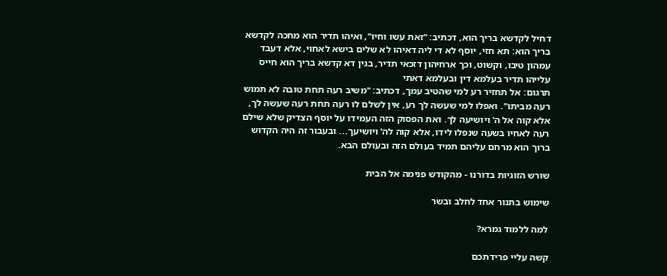דחיל לקדשא בריך הוא, דכתיב: "זאת עשו וחיו", ואיהו תדיר הוא מחכה לקדשא בריך הוא: תא חזי, יוסף לא די ליה דאיהו לא שלים בישא לאחוי, אלא דעבד עמהון טיבו, וקשוט, וכך ארחיהון דזכאי תדיר, בגין דא קדשא בריך הוא חייס עלייהו תדיר בעלמא דין ובעלמא דאתי
תרגום: אל תחזיר רע למי שהטיב עמך, דכתיב: "משיב רעה תחת טובה לא תמוש רעה מביתו". ואפלו למי שעשה לך רע, אין לשלם לו רעה תחת רעה שעשה לך, אלא קוה אל ה' ויושיעה לך. ואת הפסוק הזה העמידו על יוסף הצדיק שלא שילם רעה לאחיו בשעה שנפלו לידו, אלא קוה לה' ויושיעך... ובעבור זה היה הקדוש ברוך הוא מרחם עליהם תמיד בעולם הזה ובעולם הבא.

שורש הזוגיות בדורנו - מהקודש פנימה אל הבית

שימוש בתנור אחד לחלב ובשר

למה ללמוד גמרא?

קשה עליי פרידתכם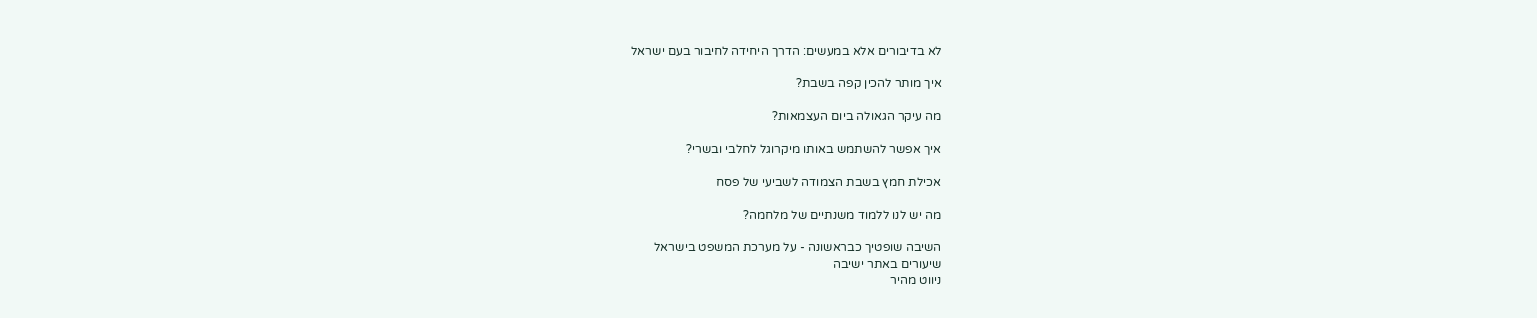לא בדיבורים אלא במעשים: הדרך היחידה לחיבור בעם ישראל

איך מותר להכין קפה בשבת?

מה עיקר הגאולה ביום העצמאות?

איך אפשר להשתמש באותו מיקרוגל לחלבי ובשרי?

אכילת חמץ בשבת הצמודה לשביעי של פסח

מה יש לנו ללמוד משנתיים של מלחמה?

השיבה שופטיך כבראשונה - על מערכת המשפט בישראל
שיעורים באתר ישיבה
ניווט מהיר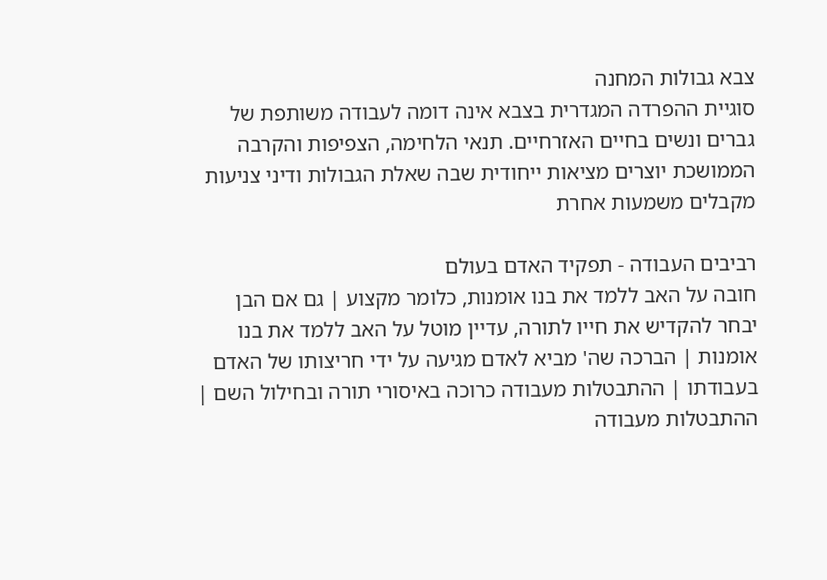צבא גבולות המחנה
סוגיית ההפרדה המגדרית בצבא אינה דומה לעבודה משותפת של גברים ונשים בחיים האזרחיים. תנאי הלחימה, הצפיפות והקרבה הממושכת יוצרים מציאות ייחודית שבה שאלת הגבולות ודיני צניעות מקבלים משמעות אחרת

רביבים העבודה - תפקיד האדם בעולם
חובה על האב ללמד את בנו אומנות, כלומר מקצוע | גם אם הבן יבחר להקדיש את חייו לתורה, עדיין מוטל על האב ללמד את בנו אומנות | הברכה שה' מביא לאדם מגיעה על ידי חריצותו של האדם בעבודתו | ההתבטלות מעבודה כרוכה באיסורי תורה ובחילול השם | ההתבטלות מעבודה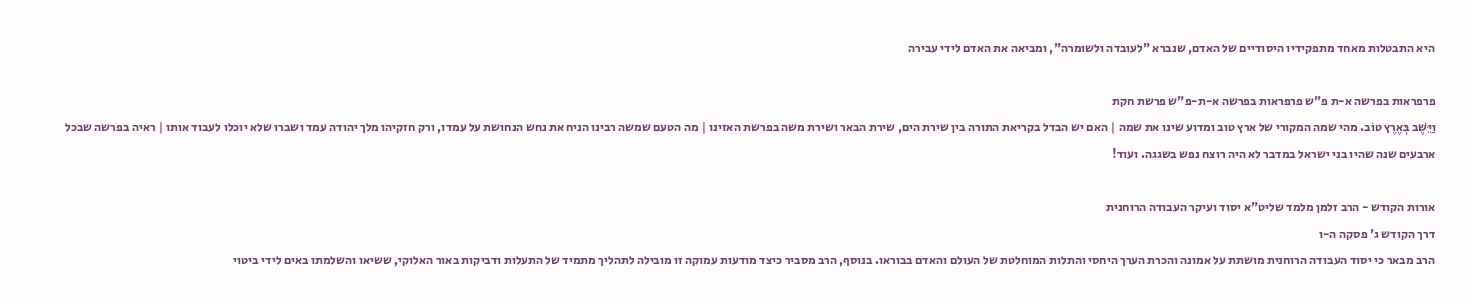היא התבטלות מאחד מתפקידיו היסודיים של האדם, שנברא "לעובדה ולשומרה", ומביאה את האדם לידי עבירה

פרפראות בפרשה א-ת פ"ש פרפראות בפרשה א-ת-פ"ש פרשת חקת
וַיֵּשֶׁב בְּאֶרֶץ טוֹב. מהי שמה המקורי של ארץ טוב ומדוע שינו את שמה | האם יש הבדל בקריאת התורה בין שירת הים, שירת הבאר ושירת משה בפרשת האזינו | מה הטעם שמשה רבינו הניח את נחש הנחושת על עמדו, ורק חזקיהו מלך יהודה עמד ושברו שלא יוכלו לעבוד אותו | ראיה בפרשה שבכל ארבעים שנה שהיו בני ישראל במדבר לא היה רוצח נפש בשגגה. ועוד!

אורות הקודש - הרב זלמן מלמד שליט"א יסוד ועיקר העבודה הרוחנית
דרך הקודש ג' פסקה ה-ו
הרב מבאר כי יסוד העבודה הרוחנית מושתת על אמונה והכרת הערך היחסי והתלות המוחלטת של העולם והאדם בבוראו. בנוסף, הרב מסביר כיצד מודעות עמוקה זו מובילה לתהליך מתמיד של התעלות ודביקות באור האלוקי, ששיאו והשלמתו באים לידי ביטוי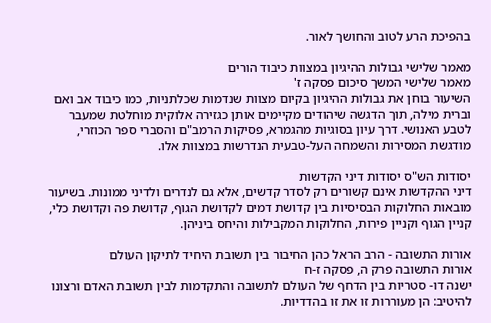בהפיכת הרע לטוב והחושך לאור.

מאמר שלישי גבולות ההיגיון במצוות כיבוד הורים
מאמר שלישי המשך סיכום פסקה ז'
השיעור בוחן את גבולות ההיגיון בקיום מצוות שנדמות שכלתניות, כמו כיבוד אב ואם וברית מילה, תוך הדגשה שיהודים מקיימים אותן כגזירה אלוקית מוחלטת שמעבר לטבע האנושי. דרך עיון בסוגיות מהגמרא, פסיקות הרמב"ם והסברי ספר הכוזרי, מודגשת המסירות והשמחה העל-טבעית הנדרשות במצוות אלו.

יסודות הש"ס יסודות דיני הקדשות
דיני ההקדשות אינם קשורים רק לסדר קדשים, אלא גם לנדרים ולדיני ממונות. בשיעור מובאות החלוקות הבסיסיות בין קדושת דמים לקדושת הגוף, קדושת פה וקדושת כלי, קניין הגוף וקניין פירות, החלוקות המקבילות והיחס ביניהן.

אורות התשובה - הרב הראל כהן החיבור בין תשובת היחיד לתיקון העולם
אורות התשובה פרק ה, פסקה ז-ח
ישנה דו- סטריות בין הדחף של העולם לתשובה והתקדמות לבין תשובת האדם ורצונו להיטיב: הן מעוררות זו את זו בהדדיות.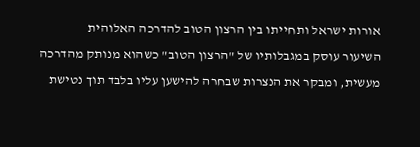אורות ישראל ותחייתו בין הרצון הטוב להדרכה האלוהית
השיעור עוסק במגבלותיו של "הרצון הטוב" כשהוא מנותק מהדרכה מעשית, ומבקר את הנצרות שבחרה להישען עליו בלבד תוך נטישת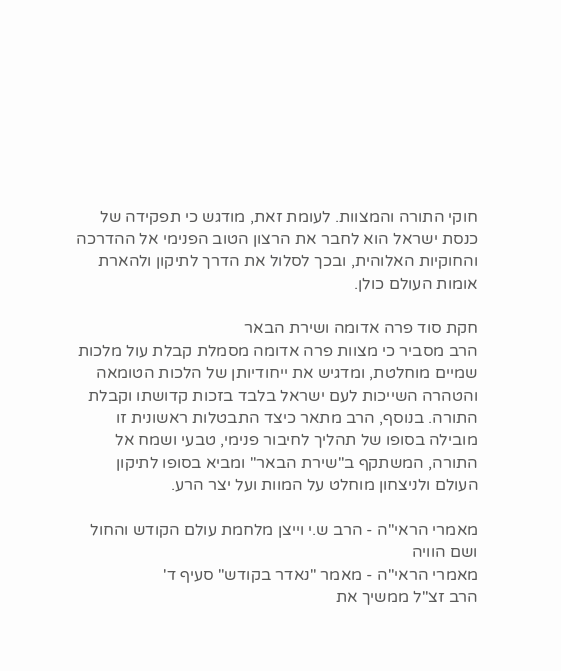חוקי התורה והמצוות. לעומת זאת, מודגש כי תפקידה של כנסת ישראל הוא לחבר את הרצון הטוב הפנימי אל ההדרכה והחוקיות האלוהית, ובכך לסלול את הדרך לתיקון ולהארת אומות העולם כולן.

חקת סוד פרה אדומה ושירת הבאר
הרב מסביר כי מצוות פרה אדומה מסמלת קבלת עול מלכות שמיים מוחלטת, ומדגיש את ייחודיותן של הלכות הטומאה והטהרה השייכות לעם ישראל בלבד בזכות קדושתו וקבלת התורה. בנוסף, הרב מתאר כיצד התבטלות ראשונית זו מובילה בסופו של תהליך לחיבור פנימי, טבעי ושמח אל התורה, המשתקף ב"שירת הבאר" ומביא בסופו לתיקון העולם ולניצחון מוחלט על המוות ועל יצר הרע.

מאמרי הראי"ה - הרב ש.י וייצן מלחמת עולם הקודש והחול ושם הוויה
מאמרי הראי"ה - מאמר "נאדר בקודש" סעיף ד'
הרב זצ"ל ממשיך את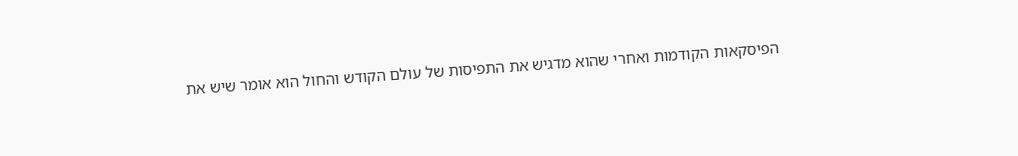הפיסקאות הקודמות ואחרי שהוא מדגיש את התפיסות של עולם הקודש והחול הוא אומר שיש את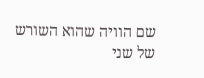שם הוויה שהוא השורש של שני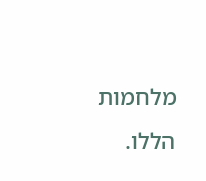מלחמות הללו.